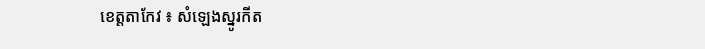ខេត្តតាកែវ ៖ សំឡេងស្នូរកីត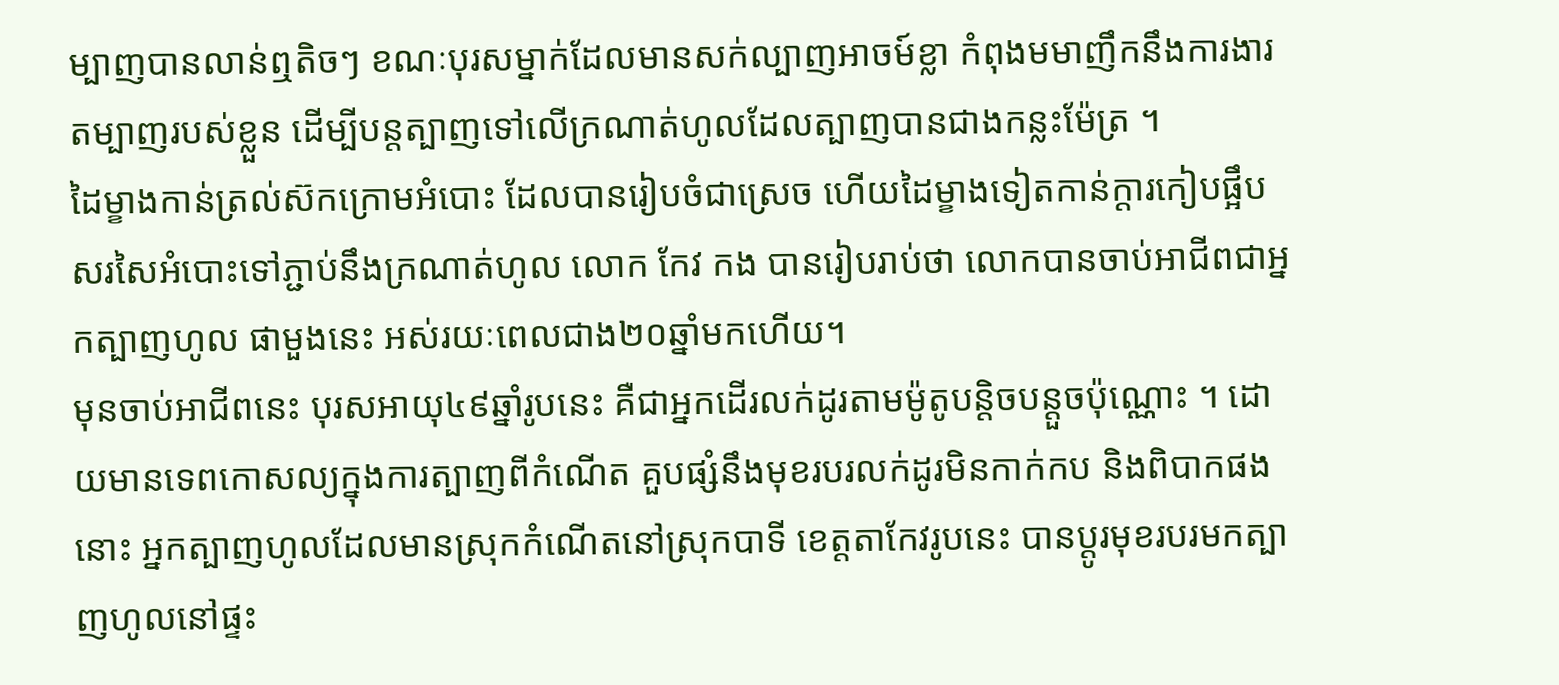ម្បាញបានលាន់ឮតិចៗ ខណៈបុរសម្នាក់ដែលមានសក់ល្បាញអាចម៍ខ្លា កំពុងមមាញឹកនឹងការងារតម្បាញរបស់ខ្លួន ដើម្បីបន្តត្បាញទៅលើក្រណាត់ហូលដែលត្បាញបានជាងកន្លះម៉ែត្រ ។
ដៃម្ខាងកាន់ត្រល់ស៊កក្រោមអំបោះ ដែលបានរៀបចំជាស្រេច ហើយដៃម្ខាងទៀតកាន់ក្តារកៀបផ្អឹបសរសៃអំបោះទៅភ្ជាប់នឹងក្រណាត់ហូល លោក កែវ កង បានរៀបរាប់ថា លោកបានចាប់អាជីពជាអ្នកត្បាញហូល ផាមួងនេះ អស់រយៈពេលជាង២០ឆ្នាំមកហើយ។
មុនចាប់អាជីពនេះ បុរសអាយុ៤៩ឆ្នាំរូបនេះ គឺជាអ្នកដើរលក់ដូរតាមម៉ូតូបន្តិចបន្តួចប៉ុណ្ណោះ ។ ដោយមានទេពកោសល្យក្នុងការត្បាញពីកំណើត គួបផ្សំនឹងមុខរបរលក់ដូរមិនកាក់កប និងពិបាកផងនោះ អ្នកត្បាញហូលដែលមានស្រុកកំណើតនៅស្រុកបាទី ខេត្តតាកែវរូបនេះ បានប្តូរមុខរបរមកត្បាញហូលនៅផ្ទះ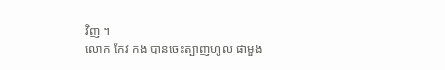វិញ ។
លោក កែវ កង បានចេះត្បាញហូល ផាមួង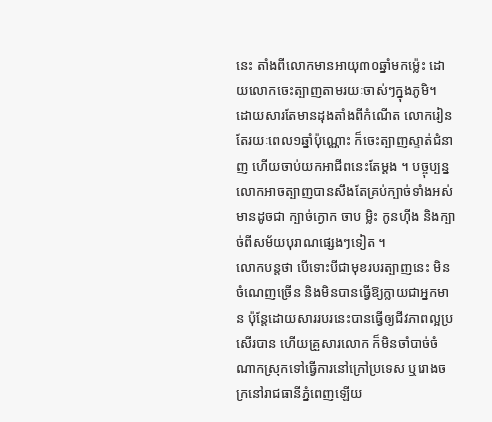នេះ តាំងពីលោកមានអាយុ៣០ឆ្នាំមកម្ល៉េះ ដោយលោកចេះត្បាញតាមរយៈចាស់ៗក្នុងភូមិ។ ដោយសារតែមានដុងតាំងពីកំណើត លោករៀនតែរយៈពេល១ឆ្នាំប៉ុណ្ណោះ ក៏ចេះត្បាញស្ទាត់ជំនាញ ហើយចាប់យកអាជីពនេះតែម្ដង ។ បច្ចុប្បន្ន លោកអាចត្បាញបានសឹងតែគ្រប់ក្បាច់ទាំងអស់ មានដូចជា ក្បាច់ក្ងោក ចាប ម្លិះ កូនហ៊ីង និងក្បាច់ពីសម័យបុរាណផ្សេងៗទៀត ។
លោកបន្តថា បើទោះបីជាមុខរបរត្បាញនេះ មិនចំណេញច្រើន និងមិនបានធ្វើឱ្យក្លាយជាអ្នកមាន ប៉ុន្ដែដោយសាររបរនេះបានធ្វើឲ្យជីវភាពល្អប្រសើរបាន ហើយគ្រួសារលោក ក៏មិនចាំបាច់ចំណាកស្រុកទៅធ្វើការនៅក្រៅប្រទេស ឬរោងចក្រនៅរាជធានីភ្នំពេញឡើយ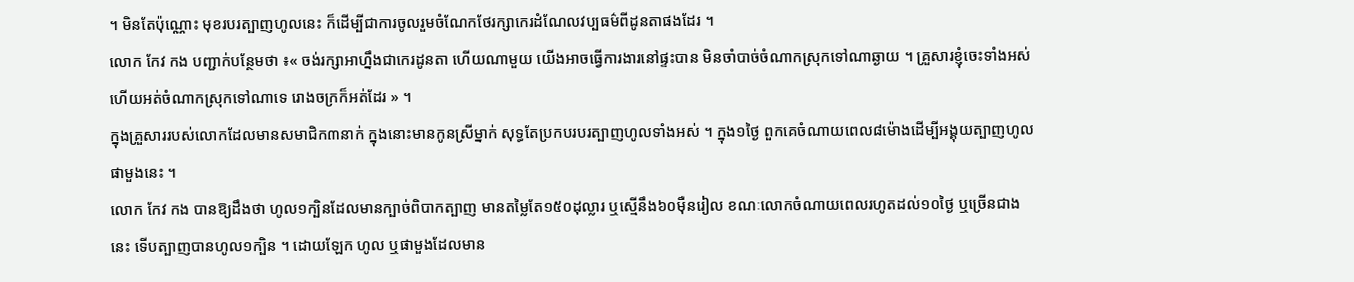។ មិនតែប៉ុណ្ណោះ មុខរបរត្បាញហូលនេះ ក៏ដើម្បីជាការចូលរួមចំណែកថែរក្សាកេរដំណែលវប្បធម៌ពីដូនតាផងដែរ ។
លោក កែវ កង បញ្ជាក់បន្ថែមថា ៖« ចង់រក្សាអាហ្នឹងជាកេរដូនតា ហើយណាមួយ យើងអាចធ្វើការងារនៅផ្ទះបាន មិនចាំបាច់ចំណាកស្រុកទៅណាឆ្ងាយ ។ គ្រួសារខ្ញុំចេះទាំងអស់ ហើយអត់ចំណាកស្រុកទៅណាទេ រោងចក្រក៏អត់ដែរ » ។
ក្នុងគ្រួសាររបស់លោកដែលមានសមាជិក៣នាក់ ក្នុងនោះមានកូនស្រីម្នាក់ សុទ្ធតែប្រកបរបរត្បាញហូលទាំងអស់ ។ ក្នុង១ថ្ងៃ ពួកគេចំណាយពេល៨ម៉ោងដើម្បីអង្គុយត្បាញហូល ផាមួងនេះ ។
លោក កែវ កង បានឱ្យដឹងថា ហូល១ក្បិនដែលមានក្បាច់ពិបាកត្បាញ មានតម្លៃតែ១៥០ដុល្លារ ឬស្មើនឹង៦០ម៉ឺនរៀល ខណៈលោកចំណាយពេលរហូតដល់១០ថ្ងៃ ឬច្រើនជាងនេះ ទើបត្បាញបានហូល១ក្បិន ។ ដោយឡែក ហូល ឬផាមួងដែលមាន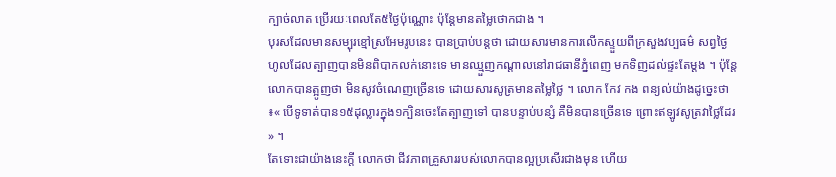ក្បាច់លាត ប្រើរយៈពេលតែ៥ថ្ងៃប៉ុណ្ណោះ ប៉ុន្តែមានតម្លៃថោកជាង ។
បុរសដែលមានសម្បុរខ្មៅស្រអែមរូបនេះ បានប្រាប់បន្តថា ដោយសារមានការលើកស្ទួយពីក្រសួងវប្បធម៌ សព្វថ្ងៃ ហូលដែលត្បាញបានមិនពិបាកលក់នោះទេ មានឈ្មួញកណ្តាលនៅរាជធានីភ្នំពេញ មកទិញដល់ផ្ទះតែម្ដង ។ ប៉ុន្តែលោកបានត្អូញថា មិនសូវចំណេញច្រើនទេ ដោយសារសូត្រមានតម្លៃថ្លៃ ។ លោក កែវ កង ពន្យល់យ៉ាងដូច្នេះថា ៖« បើទូទាត់បាន១៥ដុល្លារក្នុង១ក្បិនចេះតែត្បាញទៅ បានបន្ទាប់បន្សំ គឺមិនបានច្រើនទេ ព្រោះឥឡូវសូត្រវាថ្លៃដែរ » ។
តែទោះជាយ៉ាងនេះក្តី លោកថា ជីវភាពគ្រួសាររបស់លោកបានល្អប្រសើរជាងមុន ហើយ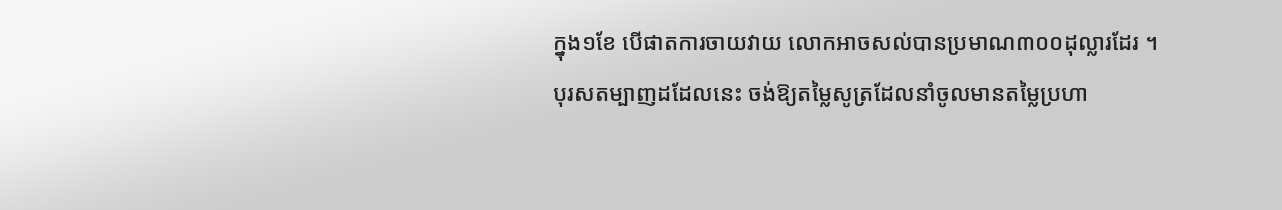ក្នុង១ខែ បើផាតការចាយវាយ លោកអាចសល់បានប្រមាណ៣០០ដុល្លារដែរ ។
បុរសតម្បាញដដែលនេះ ចង់ឱ្យតម្លៃសូត្រដែលនាំចូលមានតម្លៃប្រហា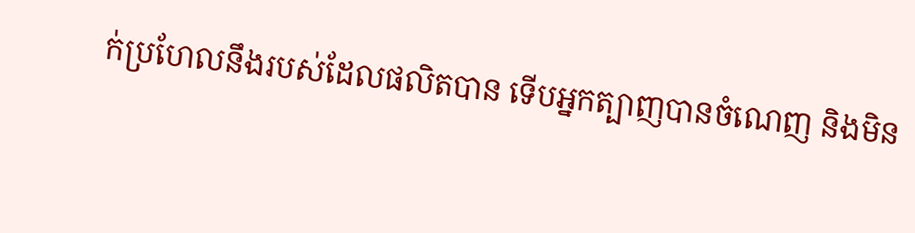ក់ប្រហែលនឹងរបស់ដែលផលិតបាន ទើបអ្នកត្បាញបានចំណេញ និងមិន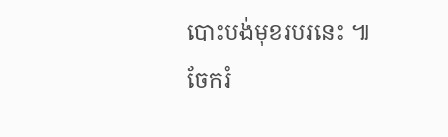បោះបង់មុខរបរនេះ ៕
ចែករំ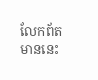លែកព័តមាននេះ